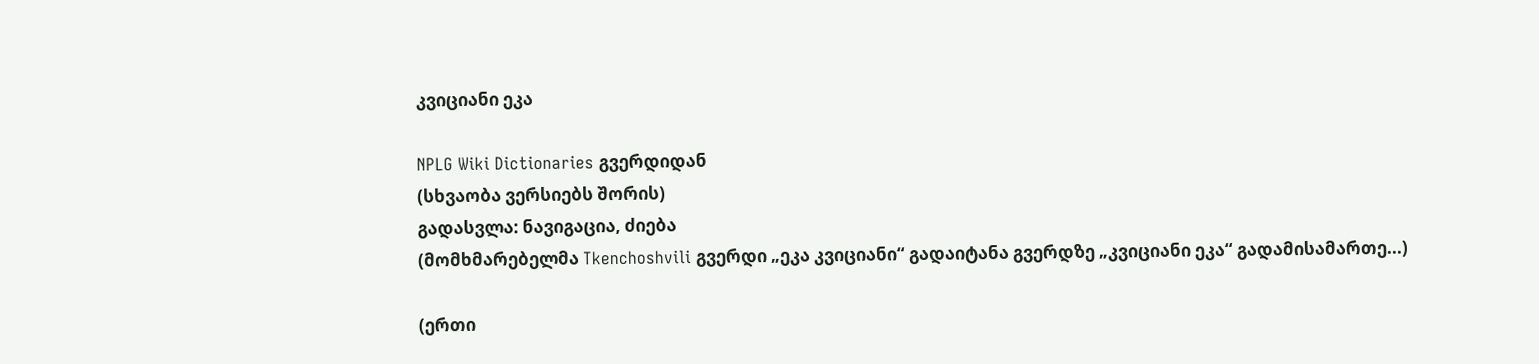კვიციანი ეკა

NPLG Wiki Dictionaries გვერდიდან
(სხვაობა ვერსიებს შორის)
გადასვლა: ნავიგაცია, ძიება
(მომხმარებელმა Tkenchoshvili გვერდი „ეკა კვიციანი“ გადაიტანა გვერდზე „კვიციანი ეკა“ გადამისამართე...)

(ერთი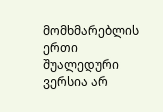მომხმარებლის ერთი შუალედური ვერსია არ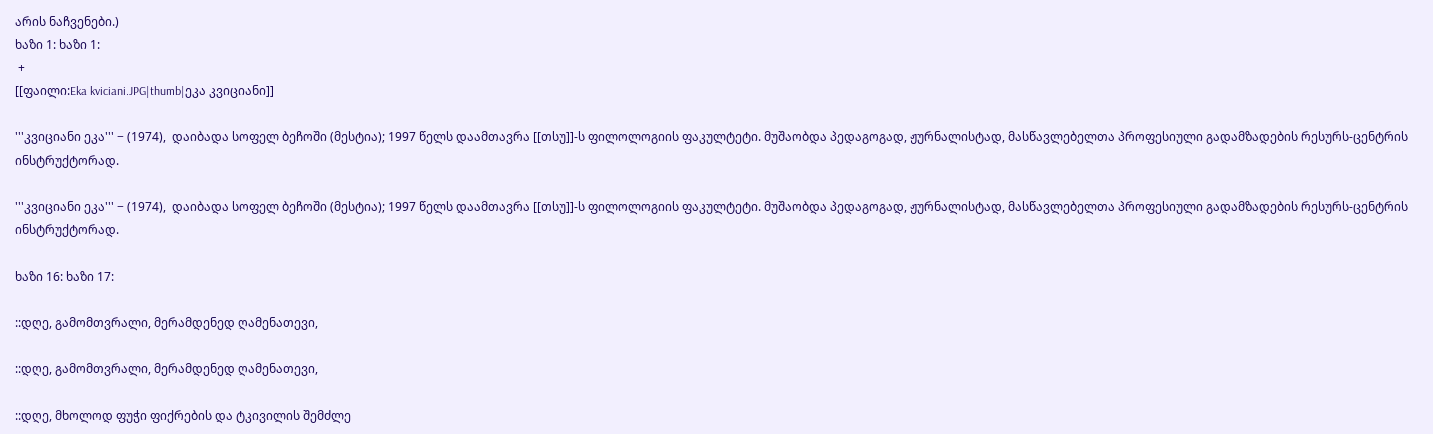არის ნაჩვენები.)
ხაზი 1: ხაზი 1:
 +
[[ფაილი:Eka kviciani.JPG|thumb|ეკა კვიციანი]]

'''კვიციანი ეკა''' − (1974),  დაიბადა სოფელ ბეჩოში (მესტია); 1997 წელს დაამთავრა [[თსუ]]-ს ფილოლოგიის ფაკულტეტი. მუშაობდა პედაგოგად, ჟურნალისტად, მასწავლებელთა პროფესიული გადამზადების რესურს-ცენტრის ინსტრუქტორად.

'''კვიციანი ეკა''' − (1974),  დაიბადა სოფელ ბეჩოში (მესტია); 1997 წელს დაამთავრა [[თსუ]]-ს ფილოლოგიის ფაკულტეტი. მუშაობდა პედაგოგად, ჟურნალისტად, მასწავლებელთა პროფესიული გადამზადების რესურს-ცენტრის ინსტრუქტორად.

ხაზი 16: ხაზი 17:

::დღე, გამომთვრალი, მერამდენედ ღამენათევი,

::დღე, გამომთვრალი, მერამდენედ ღამენათევი,

::დღე, მხოლოდ ფუჭი ფიქრების და ტკივილის შემძლე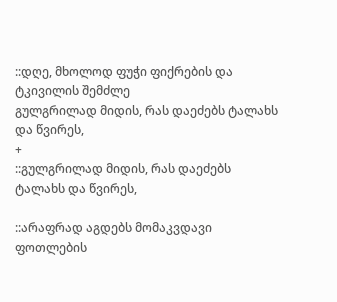::დღე, მხოლოდ ფუჭი ფიქრების და ტკივილის შემძლე
გულგრილად მიდის, რას დაეძებს ტალახს და წვირეს,
+
::გულგრილად მიდის, რას დაეძებს ტალახს და წვირეს,

::არაფრად აგდებს მომაკვდავი ფოთლების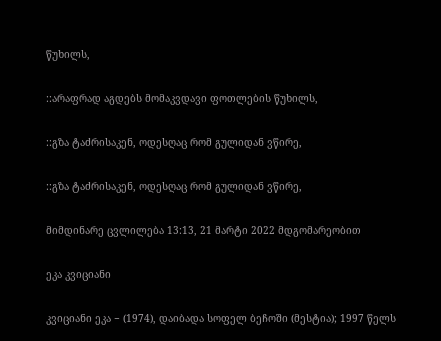წუხილს,

::არაფრად აგდებს მომაკვდავი ფოთლების წუხილს,

::გზა ტაძრისაკენ, ოდესღაც რომ გულიდან ვწირე,

::გზა ტაძრისაკენ, ოდესღაც რომ გულიდან ვწირე,

მიმდინარე ცვლილება 13:13, 21 მარტი 2022 მდგომარეობით

ეკა კვიციანი

კვიციანი ეკა − (1974), დაიბადა სოფელ ბეჩოში (მესტია); 1997 წელს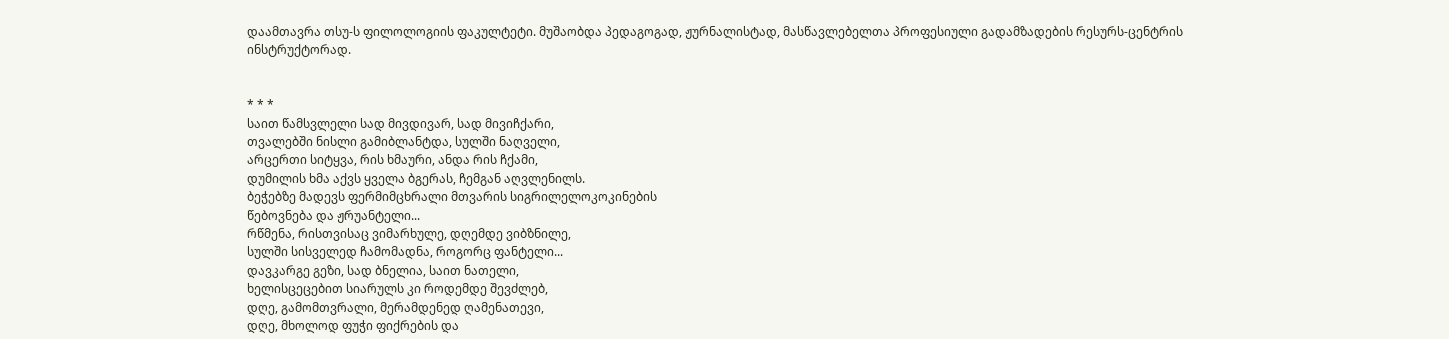დაამთავრა თსუ-ს ფილოლოგიის ფაკულტეტი. მუშაობდა პედაგოგად, ჟურნალისტად, მასწავლებელთა პროფესიული გადამზადების რესურს-ცენტრის ინსტრუქტორად.


* * *
საით წამსვლელი სად მივდივარ, სად მივიჩქარი,
თვალებში ნისლი გამიბლანტდა, სულში ნაღველი,
არცერთი სიტყვა, რის ხმაური, ანდა რის ჩქამი,
დუმილის ხმა აქვს ყველა ბგერას, ჩემგან აღვლენილს.
ბეჭებზე მადევს ფერმიმცხრალი მთვარის სიგრილელოკოკინების
წებოვნება და ჟრუანტელი...
რწმენა, რისთვისაც ვიმარხულე, დღემდე ვიბზნილე,
სულში სისველედ ჩამომადნა, როგორც ფანტელი...
დავკარგე გეზი, სად ბნელია, საით ნათელი,
ხელისცეცებით სიარულს კი როდემდე შევძლებ,
დღე, გამომთვრალი, მერამდენედ ღამენათევი,
დღე, მხოლოდ ფუჭი ფიქრების და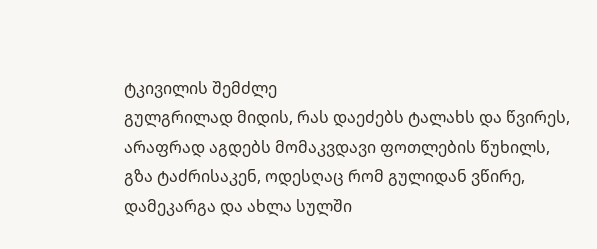ტკივილის შემძლე
გულგრილად მიდის, რას დაეძებს ტალახს და წვირეს,
არაფრად აგდებს მომაკვდავი ფოთლების წუხილს,
გზა ტაძრისაკენ, ოდესღაც რომ გულიდან ვწირე,
დამეკარგა და ახლა სულში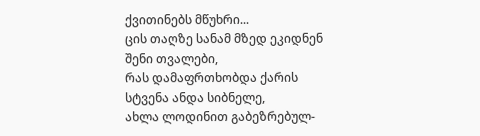ქვითინებს მწუხრი...
ცის თაღზე სანამ მზედ ეკიდნენ შენი თვალები,
რას დამაფრთხობდა ქარის სტვენა ანდა სიბნელე,
ახლა ლოდინით გაბეზრებულ-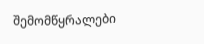შემომწყრალები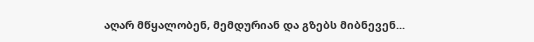აღარ მწყალობენ, მემდურიან და გზებს მიბნევენ...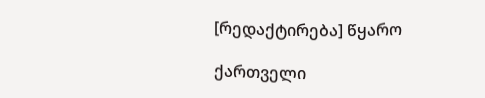[რედაქტირება] წყარო

ქართველი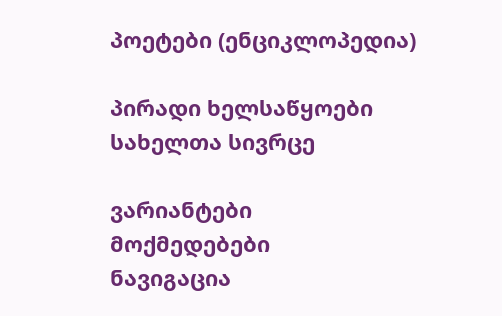პოეტები (ენციკლოპედია)

პირადი ხელსაწყოები
სახელთა სივრცე

ვარიანტები
მოქმედებები
ნავიგაცია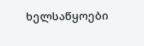ხელსაწყოები